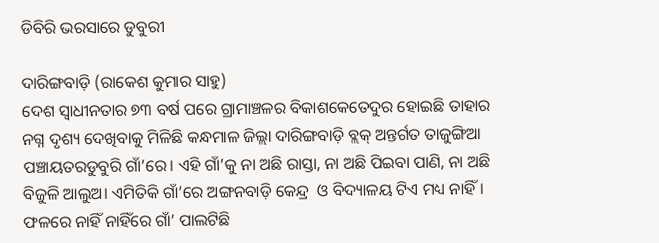ଡିବିରି ଭରସାରେ ଡୁବୁରୀ

ଦାରିଙ୍ଗବାଡ଼ି (ରାକେଶ କୁମାର ସାହୁ)
ଦେଶ ସ୍ୱାଧୀନତାର ୭୩ ବର୍ଷ ପରେ ଗ୍ରାମାଞ୍ଚଳର ବିକାଶକେତେଦୁର ହୋଇଛି ତାହାର ନଗ୍ନ ଦୃଶ୍ୟ ଦେଖିବାକୁ ମିଳିଛି କନ୍ଧମାଳ ଜିଲ୍ଲା ଦାରିଙ୍ଗବାଡ଼ି ବ୍ଲକ୍ ଅନ୍ତର୍ଗତ ତାଜୁଙ୍ଗିଆ ପଞ୍ଚାୟତରଡୁବୁରି ଗାଁ’ରେ। ଏହି ଗାଁ’କୁ ନା ଅଛି ରାସ୍ତା, ନା ଅଛି ପିଇବା ପାଣି, ନା ଅଛି ବିଜୁଳି ଆଲୁଅ। ଏମିତିକି ଗାଁ’ରେ ଅଙ୍ଗନବାଡ଼ି କେନ୍ଦ୍ର  ଓ ବିଦ୍ୟାଳୟ ଟିଏ ମଧ୍ୟ ନାହିଁ। ଫଳରେ ନାହିଁ ନାହିଁରେ ଗାଁ’ ପାଲଟିଛି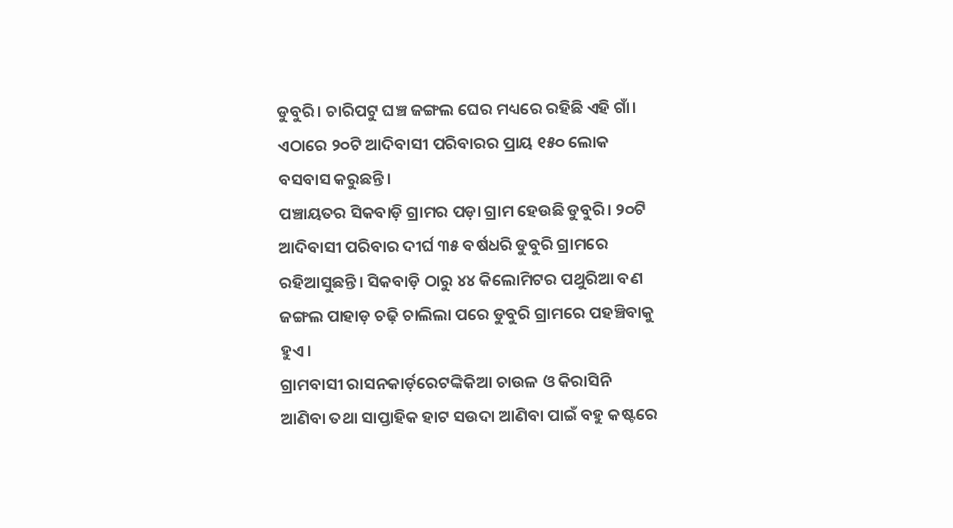ଡୁବୁରି। ଚାରିପଟୁ ଘଞ୍ଚ ଜଙ୍ଗଲ ଘେର ମଧ୍ୟରେ ରହିଛି ଏହି ଗାଁ। ଏଠାରେ ୨୦ଟି ଆଦିବାସୀ ପରିବାରର ପ୍ରାୟ ୧୫୦ ଲୋକ ବସବାସ କରୁଛନ୍ତି।
ପଞ୍ଚାୟତର ସିକବାଡ଼ି ଗ୍ରାମର ପଡ଼ା ଗ୍ରାମ ହେଉଛି ଡୁବୁରି। ୨୦ଟି ଆଦିବାସୀ ପରିବାର ଦୀର୍ଘ ୩୫ ବର୍ଷଧରି ଡୁବୁରି ଗ୍ରାମରେ ରହିଆସୁଛନ୍ତି। ସିକବାଡ଼ି ଠାରୁ ୪୪ କିଲୋମିଟର ପଥୁରିଆ ବଣ ଜଙ୍ଗଲ ପାହାଡ଼ ଚଢ଼ି ଚାଲିଲା ପରେ ଡୁବୁରି ଗ୍ରାମରେ ପହଞ୍ଚିବାକୁ ହୁଏ।
ଗ୍ରାମବାସୀ ରାସନକାର୍ଡ଼ରେଟଙ୍କିକିଆ ଚାଉଳ ଓ କିରାସିନି ଆଣିବା ତଥା ସାପ୍ତାହିକ ହାଟ ସଉଦା ଆଣିବା ପାଇଁ ବହୁ କଷ୍ଟରେ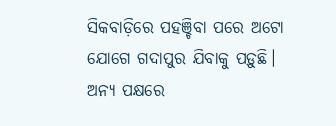ସିକବାଡ଼ିରେ ପହଞ୍ଚିବା ପରେ ଅଟୋ ଯୋଗେ ଗଦାପୁର ଯିବାକୁ ପଡ଼ୁଛି। ଅନ୍ୟ ପକ୍ଷରେ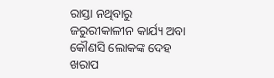ରାସ୍ତା ନଥିବାରୁ ଜରୁରୀକାଳୀନ କାର୍ଯ୍ୟ ଅବା କୌଣସି ଲୋକଙ୍କ ଦେହ  ଖରାପ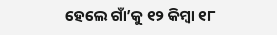ହେଲେ ଗାଁ’କୁ ୧୨ କିମ୍ବା ୧୮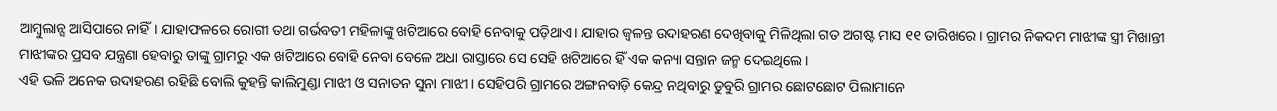ଆମ୍ବୁଲାନ୍ସ ଆସିପାରେ ନାହିଁ। ଯାହାଫଳରେ ରୋଗୀ ତଥା ଗର୍ଭବତୀ ମହିଳାଙ୍କୁ ଖଟିଆରେ ବୋହି ନେବାକୁ ପଡ଼ିଥାଏ। ଯାହାର ଜ୍ୱଳନ୍ତ ଉଦାହରଣ ଦେଖିବାକୁ ମିଳିଥିଲା ଗତ ଅଗଷ୍ଟ ମାସ ୧୧ ତାରିଖରେ। ଗ୍ରାମର ନିକଦମ ମାଝୀଙ୍କ ସ୍ତ୍ରୀ ମିଖାନ୍ତୀ ମାଝୀଙ୍କର ପ୍ରସବ ଯନ୍ତ୍ରଣା ହେବାରୁ ତାଙ୍କୁ ଗ୍ରାମରୁ ଏକ ଖଟିଆରେ ବୋହି ନେବା ବେଳେ ଅଧା ରାସ୍ତାରେ ସେ ସେହି ଖଟିଆରେ ହିଁ ଏକ କନ୍ୟା ସନ୍ତାନ ଜନ୍ମ ଦେଇଥିଲେ।
ଏହି ଭଳି ଅନେକ ଉଦାହରଣ ରହିଛି ବୋଲି କୁହନ୍ତି କାଲିମୁଣ୍ଡା ମାଝୀ ଓ ସନାତନ ସୁନା ମାଝୀ। ସେହିପରି ଗ୍ରାମରେ ଅଙ୍ଗନବାଡ଼ି କେନ୍ଦ୍ର ନଥିବାରୁ ଡୁବୁରି ଗ୍ରାମର ଛୋଟଛୋଟ ପିଲାମାନେ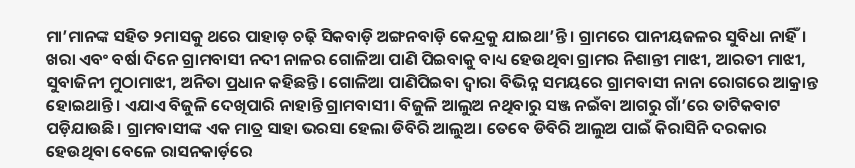ମା’ମାନଙ୍କ ସହିତ ୨ମାସକୁ ଥରେ ପାହାଡ଼ ଚଢ଼ି ସିକବାଡ଼ି ଅଙ୍ଗନବାଡ଼ି କେନ୍ଦ୍ରକୁ ଯାଇଥା’ନ୍ତି। ଗ୍ରାମରେ ପାନୀୟଜଳର ସୁବିଧା ନାହିଁ। ଖରା ଏବଂ ବର୍ଷା ଦିନେ ଗ୍ରାମବାସୀ ନଦୀ ନାଳର ଗୋଳିଆ ପାଣି ପିଇବାକୁ ବାଧ୍ୟ ହେଉଥିବା ଗ୍ରାମର ନିଶାନ୍ତୀ ମାଝୀ, ଆରତୀ ମାଝୀ, ସୁବାଜିନୀ ମୁଠାମାଝୀ, ଅନିତା ପ୍ରଧାନ କହିଛନ୍ତି। ଗୋଳିଆ ପାଣିପିଇବା ଦ୍ୱାରା ବିଭିନ୍ନ ସମୟରେ ଗ୍ରାମବାସୀ ନାନା ରୋଗରେ ଆକ୍ରାନ୍ତ ହୋଇଥାନ୍ତି। ଏଯାଏ ବିଜୁଳି ଦେଖିପାରି ନାହାନ୍ତି ଗ୍ରାମବାସୀ। ବିଜୁଳି ଆଲୁଅ ନଥିବାରୁ ସଞ୍ଜ ନଇଁବା ଆଗରୁ ଗାଁ’ରେ ତାଟିକବାଟ ପଡ଼ିଯାଉଛି। ଗ୍ରାମବାସୀଙ୍କ ଏକ ମାତ୍ର ସାହା ଭରସା ହେଲା ଡିବିରି ଆଲୁଅ। ତେବେ ଡିବିରି ଆଲୁଅ ପାଇଁ କିରାସିନି ଦରକାର ହେଉଥିବା ବେଳେ ରାସନକାର୍ଡ଼ରେ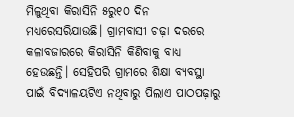ମିଳୁଥିବା କିରାସିନି ୫ରୁ୧୦ ଦିନ ମଧ୍ୟରେସରିଯାଉଛି। ଗ୍ରାମବାସୀ ଚଢ଼ା ଦରରେ କଳାବଜାରରେ କିରାସିନି କିଣିବାକୁ ବାଧ୍ୟ ହେଉଛନ୍ତି। ସେହିପରି ଗ୍ରାମରେ ଶିକ୍ଷା ବ୍ୟବସ୍ଥା ପାଇଁ ବିଦ୍ୟାଳୟଟିଏ ନଥିବାରୁ ପିଲାଏ ପାଠପଢ଼ାରୁ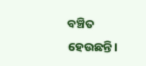ବଞ୍ଚିତ ହେଉଛନ୍ତି।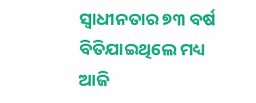ସ୍ୱାଧୀନତାର ୭୩ ବର୍ଷ ବିତିଯାଇଥିଲେ ମଧ୍ୟ ଆଜି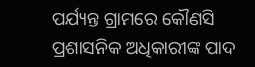ପର୍ଯ୍ୟନ୍ତ ଗ୍ରାମରେ କୌଣସି ପ୍ରଶାସନିକ ଅଧିକାରୀଙ୍କ ପାଦ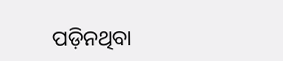ପଡ଼ିନଥିବା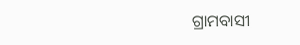ଗ୍ରାମବାସୀ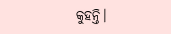କୁହନ୍ତି।